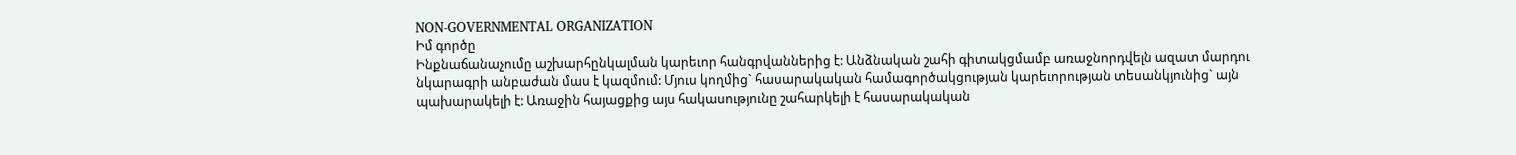NON-GOVERNMENTAL ORGANIZATION
Իմ գործը
Ինքնաճանաչումը աշխարհընկալման կարեւոր հանգրվաններից է: Անձնական շահի գիտակցմամբ առաջնորդվելն ազատ մարդու նկարագրի անբաժան մաս է կազմում: Մյուս կողմից` հասարակական համագործակցության կարեւորության տեսանկյունից` այն պախարակելի է: Առաջին հայացքից այս հակասությունը շահարկելի է հասարակական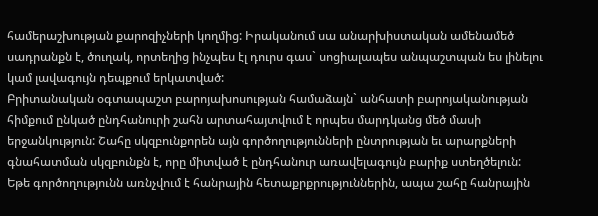համերաշխության քարոզիչների կողմից: Իրականում սա անարխիստական ամենամեծ սադրանքն է, ծուղակ, որտեղից ինչպես էլ դուրս գաս` սոցիալապես անպաշտպան ես լինելու կամ լավագույն դեպքում երկատված:
Բրիտանական օգտապաշտ բարոյախոսության համաձայն` անհատի բարոյականության հիմքում ընկած ընդհանուրի շահն արտահայտվում է որպես մարդկանց մեծ մասի երջանկություն: Շահը սկզբունքորեն այն գործողությունների ընտրության եւ արարքների գնահատման սկզբունքն է, որը միտված է ընդհանուր առավելագույն բարիք ստեղծելուն: Եթե գործողությունն առնչվում է հանրային հետաքրքրություններին, ապա շահը հանրային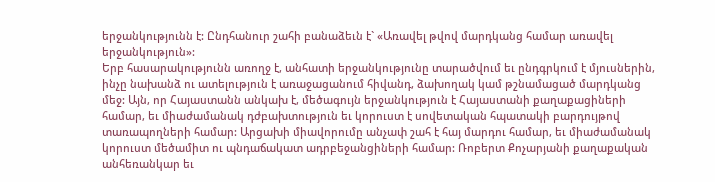երջանկությունն է: Ընդհանուր շահի բանաձեւն է` «Առավել թվով մարդկանց համար առավել երջանկություն»:
Երբ հասարակությունն առողջ է, անհատի երջանկությունը տարածվում եւ ընդգրկում է մյուսներին, ինչը նախանձ ու ատելություն է առաջացանում հիվանդ, ձախողակ կամ թշնամացած մարդկանց մեջ: Այն, որ Հայաստանն անկախ է, մեծագույն երջանկություն է Հայաստանի քաղաքացիների համար, եւ միաժամանակ դժբախտություն եւ կորուստ է սովետական հպատակի բարդույթով տառապողների համար: Արցախի միավորումը անչափ շահ է հայ մարդու համար, եւ միաժամանակ կորուստ մեծամիտ ու պնդաճակատ ադրբեջանցիների համար: Ռոբերտ Քոչարյանի քաղաքական անհեռանկար եւ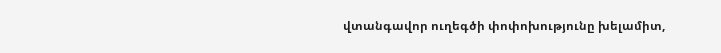վտանգավոր ուղեգծի փոփոխությունը խելամիտ,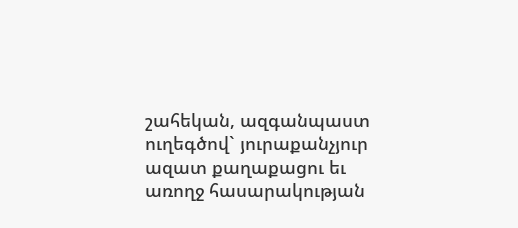շահեկան, ազգանպաստ ուղեգծով` յուրաքանչյուր ազատ քաղաքացու եւ առողջ հասարակության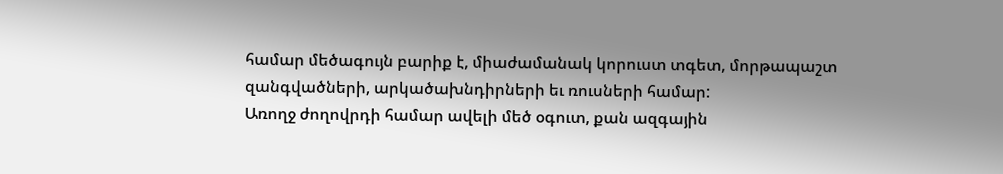համար մեծագույն բարիք է, միաժամանակ կորուստ տգետ, մորթապաշտ զանգվածների, արկածախնդիրների եւ ռուսների համար:
Առողջ ժողովրդի համար ավելի մեծ օգուտ, քան ազգային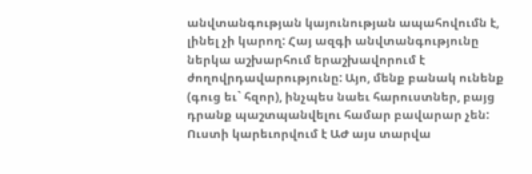անվտանգության կայունության ապահովումն է, լինել չի կարող: Հայ ազգի անվտանգությունը ներկա աշխարհում երաշխավորում է ժողովրդավարությունը: Այո, մենք բանակ ունենք (գուց եւ` հզոր), ինչպես նաեւ հարուստներ, բայց դրանք պաշտպանվելու համար բավարար չեն: Ուստի կարեւորվում է ԱԺ այս տարվա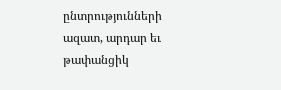ընտրությունների ազատ, արդար եւ թափանցիկ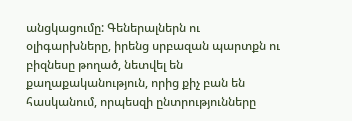անցկացումը: Գեներալներն ու օլիգարխները, իրենց սրբազան պարտքն ու բիզնեսը թողած, նետվել են քաղաքականություն, որից քիչ բան են հասկանում, որպեսզի ընտրությունները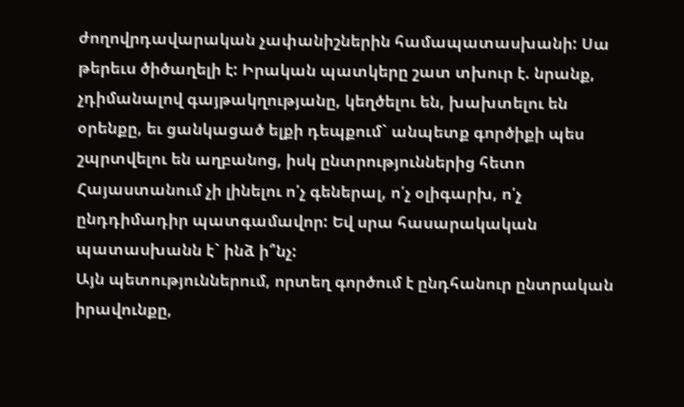ժողովրդավարական չափանիշներին համապատասխանի: Սա թերեւս ծիծաղելի է: Իրական պատկերը շատ տխուր է. նրանք, չդիմանալով գայթակղությանը, կեղծելու են, խախտելու են օրենքը, եւ ցանկացած ելքի դեպքում` անպետք գործիքի պես շպրտվելու են աղբանոց, իսկ ընտրություններից հետո Հայաստանում չի լինելու ո՛չ գեներալ, ո՛չ օլիգարխ, ո՛չ ընդդիմադիր պատգամավոր: Եվ սրա հասարակական պատասխանն է` ինձ ի՞նչ:
Այն պետություններում, որտեղ գործում է ընդհանուր ընտրական իրավունքը,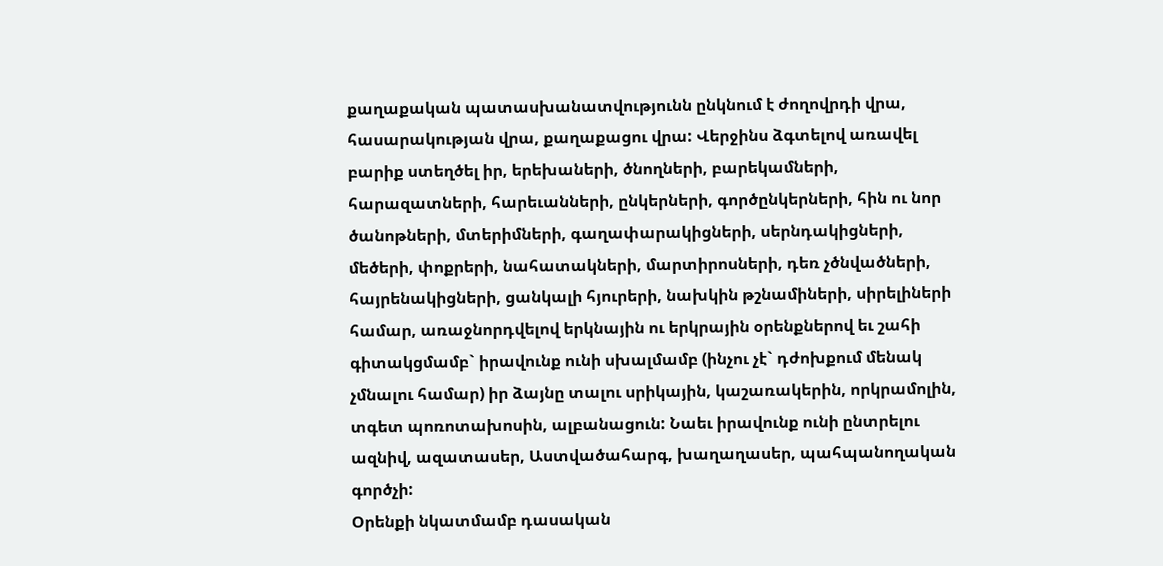քաղաքական պատասխանատվությունն ընկնում է ժողովրդի վրա, հասարակության վրա, քաղաքացու վրա: Վերջինս ձգտելով առավել բարիք ստեղծել իր, երեխաների, ծնողների, բարեկամների, հարազատների, հարեւանների, ընկերների, գործընկերների, հին ու նոր ծանոթների, մտերիմների, գաղափարակիցների, սերնդակիցների, մեծերի, փոքրերի, նահատակների, մարտիրոսների, դեռ չծնվածների, հայրենակիցների, ցանկալի հյուրերի, նախկին թշնամիների, սիրելիների համար, առաջնորդվելով երկնային ու երկրային օրենքներով եւ շահի գիտակցմամբ` իրավունք ունի սխալմամբ (ինչու չէ` դժոխքում մենակ չմնալու համար) իր ձայնը տալու սրիկային, կաշառակերին, որկրամոլին, տգետ պոռոտախոսին, ալբանացուն: Նաեւ իրավունք ունի ընտրելու ազնիվ, ազատասեր, Աստվածահարգ, խաղաղասեր, պահպանողական գործչի:
Օրենքի նկատմամբ դասական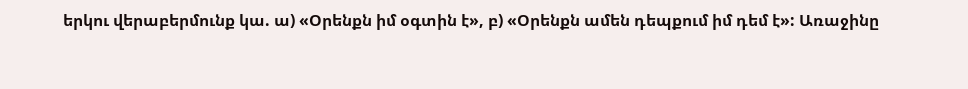երկու վերաբերմունք կա. ա) «Օրենքն իմ օգտին է», բ) «Օրենքն ամեն դեպքում իմ դեմ է»: Առաջինը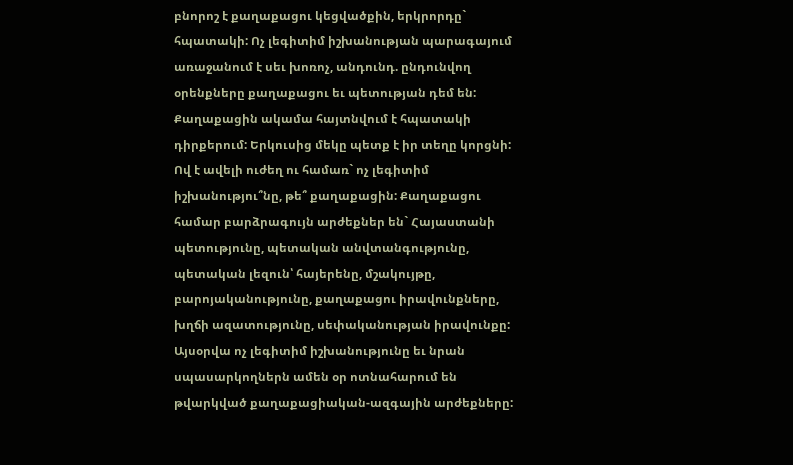բնորոշ է քաղաքացու կեցվածքին, երկրորդը` հպատակի: Ոչ լեգիտիմ իշխանության պարագայում առաջանում է սեւ խոռոչ, անդունդ. ընդունվող օրենքները քաղաքացու եւ պետության դեմ են: Քաղաքացին ակամա հայտնվում է հպատակի դիրքերում: Երկուսից մեկը պետք է իր տեղը կորցնի: Ով է ավելի ուժեղ ու համառ` ոչ լեգիտիմ իշխանությու՞նը, թե՞ քաղաքացին: Քաղաքացու համար բարձրագույն արժեքներ են` Հայաստանի պետությունը, պետական անվտանգությունը, պետական լեզուն՝ հայերենը, մշակույթը, բարոյականությունը, քաղաքացու իրավունքները, խղճի ազատությունը, սեփականության իրավունքը: Այսօրվա ոչ լեգիտիմ իշխանությունը եւ նրան սպասարկողներն ամեն օր ոտնահարում են թվարկված քաղաքացիական-ազգային արժեքները: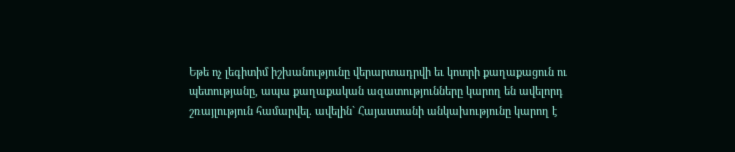Եթե ոչ լեգիտիմ իշխանությունը վերարտադրվի եւ կոտրի քաղաքացուն ու պետությանը, ապա քաղաքական ազատությունները կարող են ավելորդ շռայլություն համարվել. ավելին` Հայաստանի անկախությունը կարող է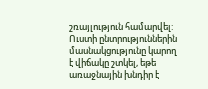շռայլություն համարվել: Ուստի ընտրություններին մասնակցությունը կարող է վիճակը շտկել, եթե առաջնային խնդիր է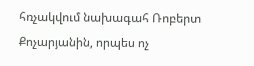հռչակվում նախագահ Ռոբերտ Քոչարյանին, որպես ոչ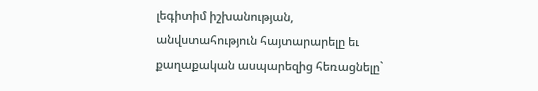լեգիտիմ իշխանության, անվստահություն հայտարարելը եւ քաղաքական ասպարեզից հեռացնելը`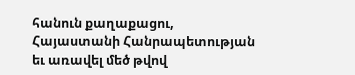հանուն քաղաքացու, Հայաստանի Հանրապետության եւ առավել մեծ թվով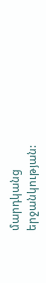մարդկանց երջանկության: